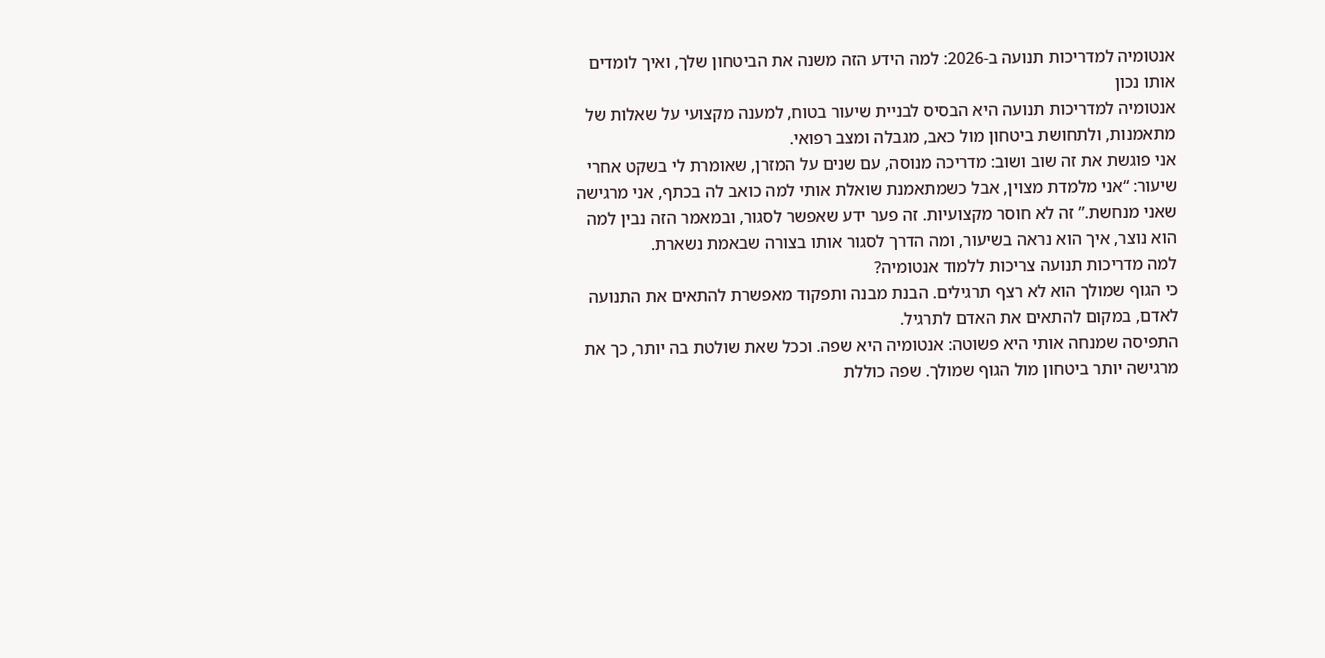אנטומיה למדריכות תנועה ב-2026: למה הידע הזה משנה את הביטחון שלך, ואיך לומדים אותו נכון
אנטומיה למדריכות תנועה היא הבסיס לבניית שיעור בטוח, למענה מקצועי על שאלות של מתאמנות, ולתחושת ביטחון מול כאב, מגבלה ומצב רפואי.
אני פוגשת את זה שוב ושוב: מדריכה מנוסה, עם שנים על המזרן, שאומרת לי בשקט אחרי שיעור: “אני מלמדת מצוין, אבל כשמתאמנת שואלת אותי למה כואב לה בכתף, אני מרגישה שאני מנחשת.” זה לא חוסר מקצועיות. זה פער ידע שאפשר לסגור, ובמאמר הזה נבין למה הוא נוצר, איך הוא נראה בשיעור, ומה הדרך לסגור אותו בצורה שבאמת נשארת.
למה מדריכות תנועה צריכות ללמוד אנטומיה?
כי הגוף שמולך הוא לא רצף תרגילים. הבנת מבנה ותפקוד מאפשרת להתאים את התנועה לאדם, במקום להתאים את האדם לתרגיל.
התפיסה שמנחה אותי היא פשוטה: אנטומיה היא שפה. וככל שאת שולטת בה יותר, כך את מרגישה יותר ביטחון מול הגוף שמולך. שפה כוללת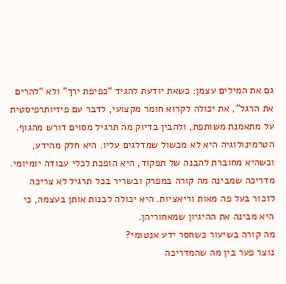גם את המילים עצמן: כשאת יודעת להגיד “כפיפת ירך” ולא “להרים את הרגל”, את יכולה לקרוא חומר מקצועי, לדבר עם פיזיותרפיסטית על מתאמנת משותפת, ולהבין בדיוק מה תרגיל מסוים דורש מהגוף. הטרמינולוגיה היא לא מכשול שמדלגים עליו. היא חלק מהידע, וכשהיא מחוברת להבנה של תפקוד, היא הופכת לכלי עבודה יומיומי. מדריכה שמבינה מה קורה במפרק ובשריר בכל תרגיל לא צריכה לזכור בעל פה מאות וריאציות. היא יכולה לבנות אותן בעצמה, כי היא מבינה את ההיגיון שמאחוריהן.
מה קורה בשיעור כשחסר ידע אנטומי?
נוצר פער בין מה שהמדריכה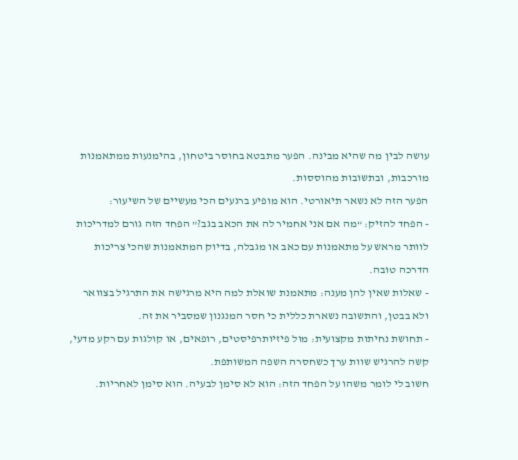עושה לבין מה שהיא מבינה. הפער מתבטא בחוסר ביטחון, בהימנעות ממתאמנות מורכבות, ובתשובות מהוססות.
הפער הזה לא נשאר תיאורטי. הוא מופיע ברגעים הכי מעשיים של השיעור:
- הפחד להזיק: “מה אם אני אחמיר לה את הכאב בגב?” הפחד הזה גורם למדריכות לוותר מראש על מתאמנות עם כאב או מגבלה, בדיוק המתאמנות שהכי צריכות הדרכה טובה.
- שאלות שאין להן מענה: מתאמנת שואלת למה היא מרגישה את התרגיל בצוואר ולא בבטן, והתשובה נשארת כללית כי חסר המנגנון שמסביר את זה.
- תחושת נחיתות מקצועית: מול פיזיותרפיסטים, רופאים, או קולגות עם רקע מדעי, קשה להרגיש שוות ערך כשחסרה השפה המשותפת.
חשוב לי לומר משהו על הפחד הזה: הוא לא סימן לבעיה. הוא סימן לאחריות.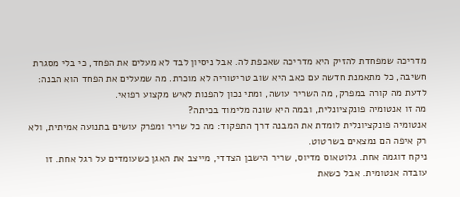מדריכה שמפחדת להזיק היא מדריכה שאכפת לה. אבל ניסיון לבד לא מעלים את הפחד, כי בלי מסגרת חשיבה, כל מתאמנת חדשה עם כאב היא שוב טריטוריה לא מוכרת. מה שמעלים את הפחד הוא הבנה: לדעת מה קורה במפרק, מה השריר עושה, ומתי נכון להפנות לאיש מקצוע רפואי.
מה זו אנטומיה פונקציונלית, ובמה היא שונה מלימוד בכיתה?
אנטומיה פונקציונלית לומדת את המבנה דרך התפקוד: מה כל שריר ומפרק עושים בתנועה אמיתית, ולא רק איפה הם נמצאים בשרטוט.
ניקח דוגמה אחת. גלוטאוס מדיוס, שריר הישבן הצדדי, מייצב את האגן כשעומדים על רגל אחת. זו עובדה אנטומית. אבל כשאת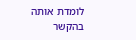לומדת אותה בהקשר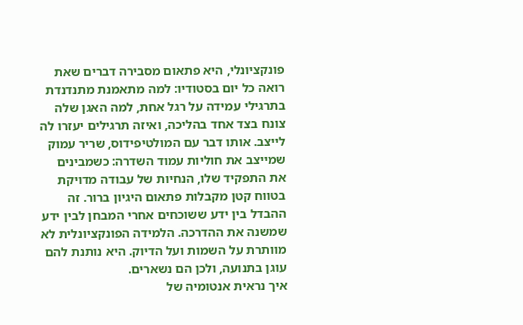פונקציונלי, היא פתאום מסבירה דברים שאת רואה כל יום בסטודיו: למה מתאמנת מתנדנדת בתרגילי עמידה על רגל אחת, למה האגן שלה צונח בצד אחד בהליכה, ואיזה תרגילים יעזרו לה לייצב. אותו דבר עם המולטיפידוס, שריר עמוק שמייצב את חוליות עמוד השדרה: כשמבינים את התפקיד שלו, הנחיות של עבודה מדויקת בטווח קטן מקבלות פתאום היגיון ברור. זה ההבדל בין ידע ששוכחים אחרי המבחן לבין ידע שמשנה את ההדרכה. הלמידה הפונקציונלית לא מוותרת על השמות ועל הדיוק. היא נותנת להם עוגן בתנועה, ולכן הם נשארים.
איך נראית אנטומיה של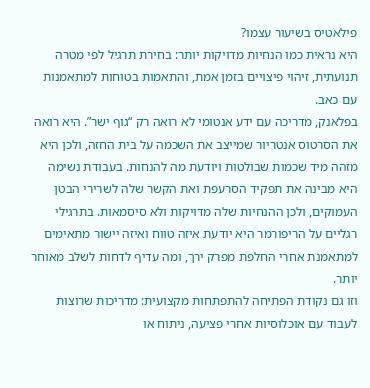פילאטיס בשיעור עצמו?
היא נראית כמו הנחיות מדויקות יותר: בחירת תרגיל לפי מטרה תנועתית, זיהוי פיצויים בזמן אמת, והתאמות בטוחות למתאמנות עם כאב.
בפלאנק, מדריכה עם ידע אנטומי לא רואה רק “גוף ישר”. היא רואה את הסרטוס אנטריור שמייצב את השכמה על בית החזה, ולכן היא מזהה מיד שכמות שבולטות ויודעת מה להנחות. בעבודת נשימה היא מבינה את תפקיד הסרעפת ואת הקשר שלה לשרירי הבטן העמוקים, ולכן ההנחיות שלה מדויקות ולא סיסמאות. בתרגילי רגליים על הריפורמר היא יודעת איזה טווח ואיזה יישור מתאימים למתאמנת אחרי החלפת מפרק ירך, ומה עדיף לדחות לשלב מאוחר יותר.
וזו גם נקודת הפתיחה להתפתחות מקצועית: מדריכות שרוצות לעבוד עם אוכלוסיות אחרי פציעה, ניתוח או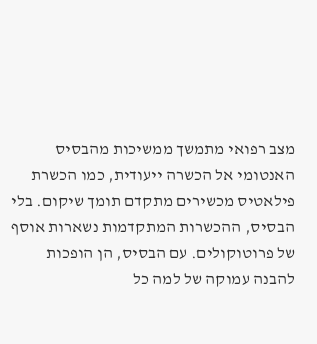מצב רפואי מתמשך ממשיכות מהבסיס האנטומי אל הכשרה ייעודית, כמו הכשרת פילאטיס מכשירים מתקדם תומך שיקום. בלי הבסיס, ההכשרות המתקדמות נשארות אוסף של פרוטוקולים. עם הבסיס, הן הופכות להבנה עמוקה של למה כל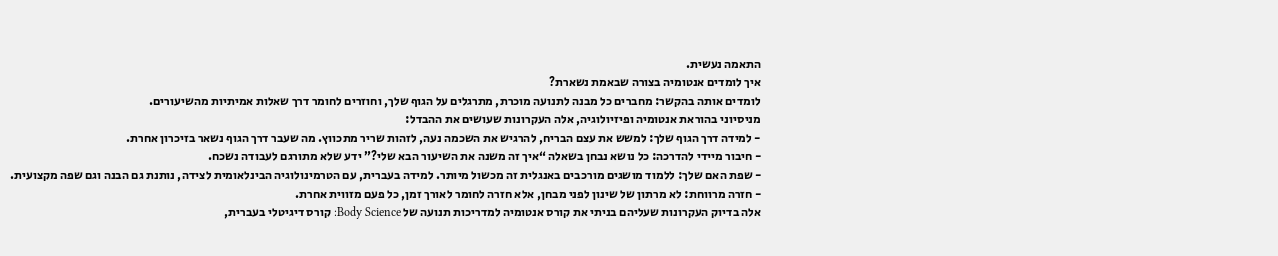התאמה נעשית.
איך לומדים אנטומיה בצורה שבאמת נשארת?
לומדים אותה בהקשר: מחברים כל מבנה לתנועה מוכרת, מתרגלים על הגוף שלך, וחוזרים לחומר דרך שאלות אמיתיות מהשיעורים.
מניסיוני בהוראת אנטומיה ופיזיולוגיה, אלה העקרונות שעושים את ההבדל:
- למידה דרך הגוף שלך: למשש את עצם הבריח, להרגיש את השכמה נעה, לזהות שריר מתכווץ. מה שעבר דרך הגוף נשאר בזיכרון אחרת.
- חיבור מיידי להדרכה: כל נושא נבחן בשאלה “איך זה משנה את השיעור הבא שלי?” ידע שלא מתורגם לעבודה נשכח.
- שפת האם שלך: ללמוד מושגים מורכבים באנגלית זה מכשול מיותר. למידה בעברית, עם הטרמינולוגיה הבינלאומית לצידה, נותנת גם הבנה וגם שפה מקצועית.
- חזרה מרווחת: לא מרתון של שינון לפני מבחן, אלא חזרה לחומר לאורך זמן, כל פעם מזווית אחרת.
אלה בדיוק העקרונות שעליהם בניתי את קורס אנטומיה למדריכות תנועה של Body Science: קורס דיגיטלי בעברית,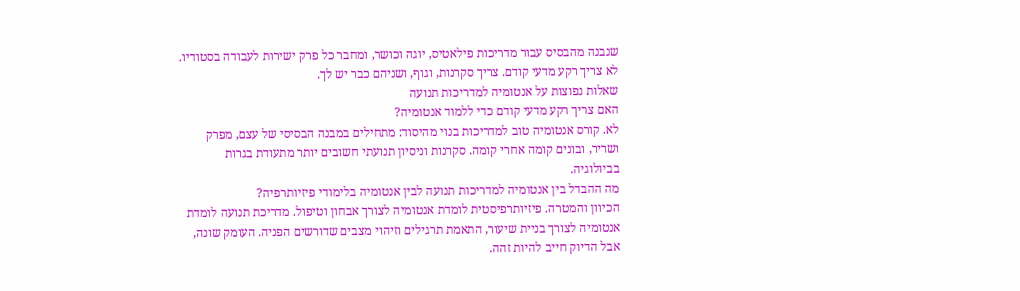שנבנה מהבסיס עבור מדריכות פילאטיס, יוגה וכושר, ומחבר כל פרק ישירות לעבודה בסטודיו. לא צריך רקע מדעי קודם. צריך סקרנות, וגוף, ושניהם כבר יש לך.
שאלות נפוצות על אנטומיה למדריכות תנועה
האם צריך רקע מדעי קודם כדי ללמוד אנטומיה?
לא. קורס אנטומיה טוב למדריכות בנוי מהיסוד: מתחילים במבנה הבסיסי של עצם, מפרק ושריר, ובונים קומה אחרי קומה. סקרנות וניסיון תנועתי חשובים יותר מתעודת בגרות בביולוגיה.
מה ההבדל בין אנטומיה למדריכות תנועה לבין אנטומיה בלימודי פיזיותרפיה?
הכיוון והמטרה. פיזיותרפיסטית לומדת אנטומיה לצורך אבחון וטיפול. מדריכת תנועה לומדת אנטומיה לצורך בניית שיעור, התאמת תרגילים וזיהוי מצבים שדורשים הפניה. העומק שונה, אבל הדיוק חייב להיות זהה.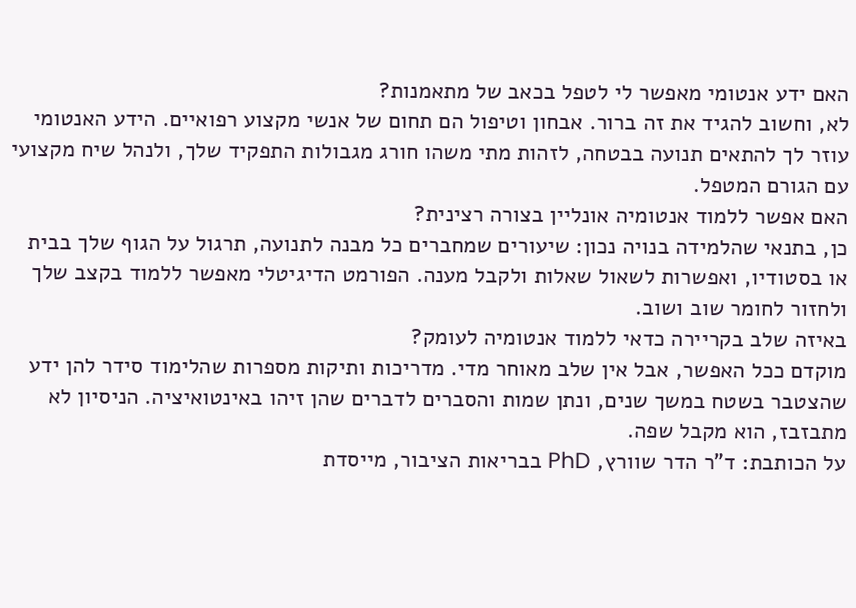האם ידע אנטומי מאפשר לי לטפל בכאב של מתאמנות?
לא, וחשוב להגיד את זה ברור. אבחון וטיפול הם תחום של אנשי מקצוע רפואיים. הידע האנטומי עוזר לך להתאים תנועה בבטחה, לזהות מתי משהו חורג מגבולות התפקיד שלך, ולנהל שיח מקצועי עם הגורם המטפל.
האם אפשר ללמוד אנטומיה אונליין בצורה רצינית?
כן, בתנאי שהלמידה בנויה נכון: שיעורים שמחברים כל מבנה לתנועה, תרגול על הגוף שלך בבית או בסטודיו, ואפשרות לשאול שאלות ולקבל מענה. הפורמט הדיגיטלי מאפשר ללמוד בקצב שלך ולחזור לחומר שוב ושוב.
באיזה שלב בקריירה כדאי ללמוד אנטומיה לעומק?
מוקדם ככל האפשר, אבל אין שלב מאוחר מדי. מדריכות ותיקות מספרות שהלימוד סידר להן ידע שהצטבר בשטח במשך שנים, ונתן שמות והסברים לדברים שהן זיהו באינטואיציה. הניסיון לא מתבזבז, הוא מקבל שפה.
על הכותבת: ד”ר הדר שוורץ, PhD בבריאות הציבור, מייסדת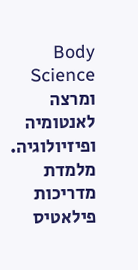Body Science ומרצה לאנטומיה ופיזיולוגיה. מלמדת מדריכות פילאטיס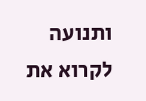ותנועה לקרוא את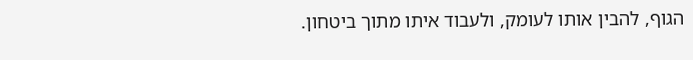הגוף, להבין אותו לעומק, ולעבוד איתו מתוך ביטחון.